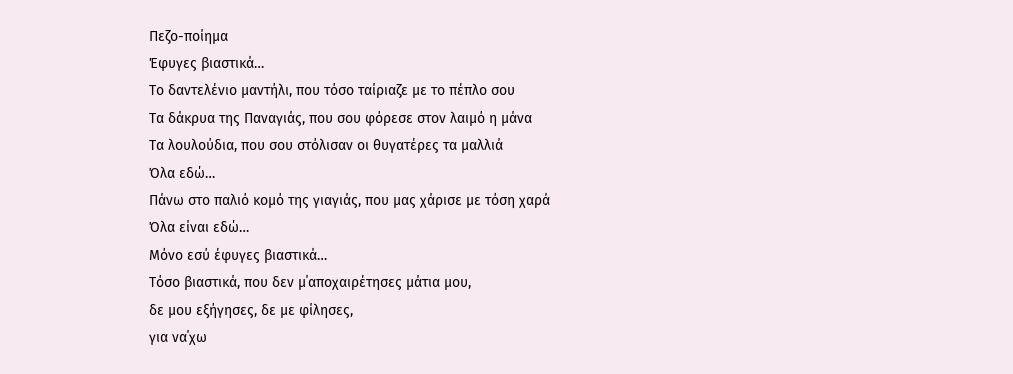Πεζο-ποίημα
Έφυγες βιαστικά…
Το δαντελένιο μαντήλι, που τόσο ταίριαζε με το πέπλο σου
Τα δάκρυα της Παναγιάς, που σου φόρεσε στον λαιμό η μάνα
Τα λουλούδια, που σου στόλισαν οι θυγατέρες τα μαλλιά
Όλα εδώ…
Πάνω στο παλιό κομό της γιαγιάς, που μας χάρισε με τόση χαρά
Όλα είναι εδώ…
Μόνο εσύ έφυγες βιαστικά…
Τόσο βιαστικά, που δεν μ΄αποχαιρέτησες μάτια μου,
δε μου εξήγησες, δε με φίλησες,
για να΄χω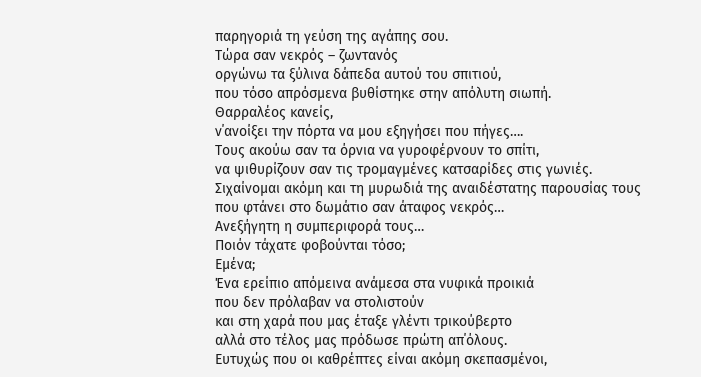παρηγοριά τη γεύση της αγάπης σου.
Τώρα σαν νεκρός – ζωντανός
οργώνω τα ξύλινα δάπεδα αυτού του σπιτιού,
που τόσο απρόσμενα βυθίστηκε στην απόλυτη σιωπή.
Θαρραλέος κανείς,
ν΄ανοίξει την πόρτα να μου εξηγήσει που πήγες….
Τους ακούω σαν τα όρνια να γυροφέρνουν το σπίτι,
να ψιθυρίζουν σαν τις τρομαγμένες κατσαρίδες στις γωνιές.
Σιχαίνομαι ακόμη και τη μυρωδιά της αναιδέστατης παρουσίας τους
που φτάνει στο δωμάτιο σαν άταφος νεκρός…
Ανεξήγητη η συμπεριφορά τους…
Ποιόν τάχατε φοβούνται τόσο;
Εμένα;
Ένα ερείπιο απόμεινα ανάμεσα στα νυφικά προικιά
που δεν πρόλαβαν να στολιστούν
και στη χαρά που μας έταξε γλέντι τρικούβερτο
αλλά στο τέλος μας πρόδωσε πρώτη απ΄όλους.
Ευτυχώς που οι καθρέπτες είναι ακόμη σκεπασμένοι,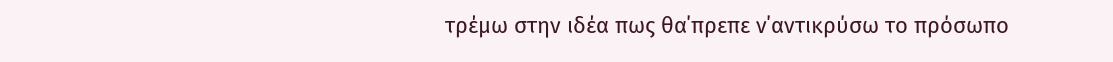τρέμω στην ιδέα πως θα΄πρεπε ν΄αντικρύσω το πρόσωπο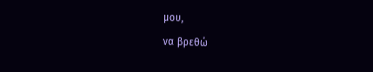μου,
να βρεθώ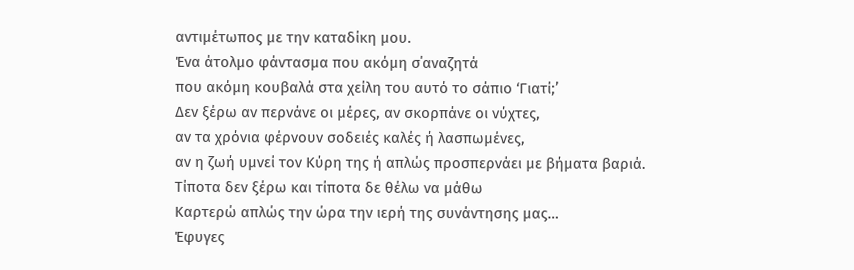αντιμέτωπος με την καταδίκη μου.
Ένα άτολμο φάντασμα που ακόμη σ΄αναζητά
που ακόμη κουβαλά στα χείλη του αυτό το σάπιο ‘Γιατί;’
Δεν ξέρω αν περνάνε οι μέρες, αν σκορπάνε οι νύχτες,
αν τα χρόνια φέρνουν σοδειές καλές ή λασπωμένες,
αν η ζωή υμνεί τον Κύρη της ή απλώς προσπερνάει με βήματα βαριά.
Τίποτα δεν ξέρω και τίποτα δε θέλω να μάθω
Καρτερώ απλώς την ώρα την ιερή της συνάντησης μας…
Έφυγες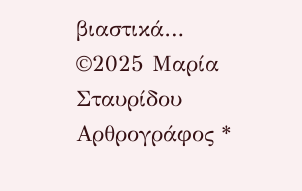βιαστικά…
©2025 Μαρία Σταυρίδου
Αρθρογράφος *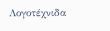Λογοτέχνιδα